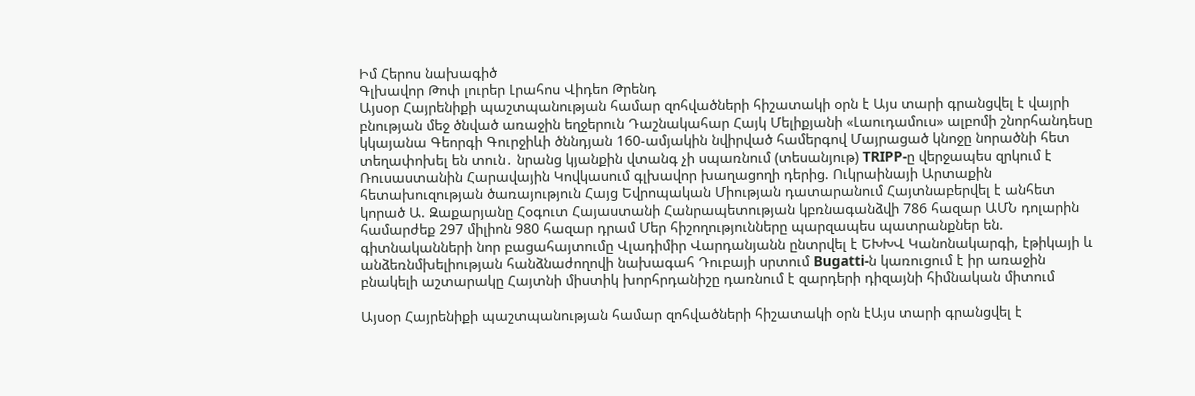Իմ Հերոս նախագիծ
Գլխավոր Թոփ լուրեր Լրահոս Վիդեո Թրենդ
Այսօր Հայրենիքի պաշտպանության համար զոհվածների հիշատակի օրն է Այս տարի գրանցվել է վայրի բնության մեջ ծնված առաջին եղջերուն Դաշնակահար Հայկ Մելիքյանի «Լաուդամուս» ալբոմի շնորհանդեսը կկայանա Գեորգի Գուրջիևի ծննդյան 160-ամյակին նվիրված համերգով Մայրացած կնոջը նորածնի հետ տեղափոխել են տուն․ նրանց կյանքին վտանգ չի սպառնում (տեսանյութ) TRIPP-ը վերջապես զրկում է Ռուսաստանին Հարավային Կովկասում գլխավոր խաղացողի դերից. Ուկրաինայի Արտաքին հետախուզության ծառայություն Հայց Եվրոպական Միության դատարանում Հայտնաբերվել է անհետ կորած Ա. Զաքարյանը Հօգուտ Հայաստանի Հանրապետության կբռնագանձվի 786 հազար ԱՄՆ դոլարին համարժեք 297 միլիոն 980 հազար դրամ Մեր հիշողությունները պարզապես պատրանքներ են. գիտնականների նոր բացահայտումը Վլադիմիր Վարդանյանն ընտրվել է ԵԽԽՎ Կանոնակարգի, էթիկայի և անձեռնմխելիության հանձնաժողովի նախագահ Դուբայի սրտում Bugatti-ն կառուցում է իր առաջին բնակելի աշտարակը Հայտնի միստիկ խորհրդանիշը դառնում է զարդերի դիզայնի հիմնական միտում

Այսօր Հայրենիքի պաշտպանության համար զոհվածների հիշատակի օրն էԱյս տարի գրանցվել է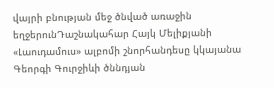վայրի բնության մեջ ծնված առաջին եղջերունԴաշնակահար Հայկ Մելիքյանի «Լաուդամուս» ալբոմի շնորհանդեսը կկայանա Գեորգի Գուրջիևի ծննդյան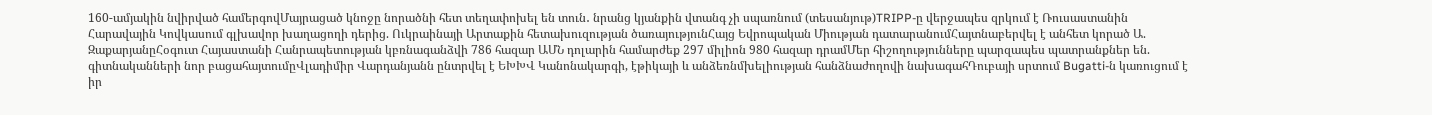160-ամյակին նվիրված համերգովՄայրացած կնոջը նորածնի հետ տեղափոխել են տուն․ նրանց կյանքին վտանգ չի սպառնում (տեսանյութ)TRIPP-ը վերջապես զրկում է Ռուսաստանին Հարավային Կովկասում գլխավոր խաղացողի դերից. Ուկրաինայի Արտաքին հետախուզության ծառայությունՀայց Եվրոպական Միության դատարանումՀայտնաբերվել է անհետ կորած Ա. ԶաքարյանըՀօգուտ Հայաստանի Հանրապետության կբռնագանձվի 786 հազար ԱՄՆ դոլարին համարժեք 297 միլիոն 980 հազար դրամՄեր հիշողությունները պարզապես պատրանքներ են. գիտնականների նոր բացահայտումըՎլադիմիր Վարդանյանն ընտրվել է ԵԽԽՎ Կանոնակարգի, էթիկայի և անձեռնմխելիության հանձնաժողովի նախագահԴուբայի սրտում Bugatti-ն կառուցում է իր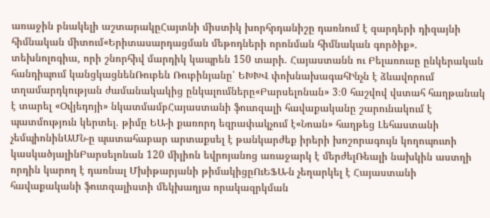առաջին բնակելի աշտարակըՀայտնի միստիկ խորհրդանիշը դառնում է զարդերի դիզայնի հիմնական միտում«Երիտասարդացման մեթոդների որոնման հիմնական գործիք». տեխնոլոգիա, որի շնորհիվ մարդիկ կապրեն 150 տարի. Հայաստանն ու Բելառուսը ընկերական հանդիպում կանցկացնենՌուբեն Ռուբինյանը՝ ԵԽԽՎ փոխնախագահԻնչն է ձևավորում տղամարդկության ժամանակակից ընկալումները«Բարսելոնան» 3։0 հաշվով վստահ հաղթանակ է տարել «Օվյեդոյի» նկատմամբՀայաստանի ֆուտզալի հավաքականը շարունակում է պատմություն կերտել. թիմը ԵԱ-ի քառորդ եզրափակչում է«Նոան» հաղթեց Լեհաստանի չեմպիոնինԱՄՆ-ը պատահաբար արտաքսել է թանկարժեք իրերի խոշորագույն կողոպուտի կասկածյալինԲարսելոնան 120 միլիոն եվրոյանոց առաջարկ է մերժելՌեալի նախկին աստղի որդին կարող է դառնալ Մխիթարյանի թիմակիցըՈւԵՖԱ-ն չեղարկել է Հայաստանի հավաքականի ֆուտզալիստի մեկխաղյա որակազրկման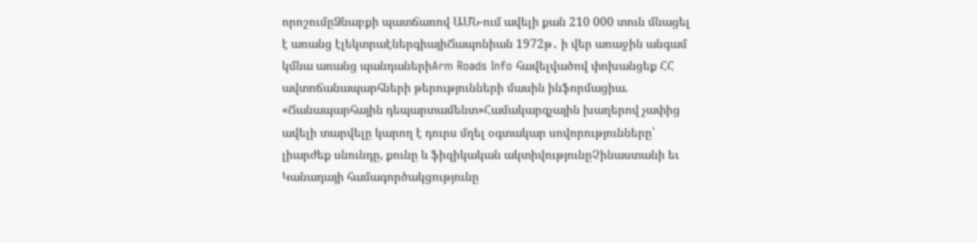որոշումըՁնաբքի պատճառով ԱՄՆ-ում ավելի քան 210 000 տուն մնացել է առանց էլեկտրաէներգիայիՃապոնիան 1972թ․ ի վեր առաջին անգամ կմնա առանց պանդաներիArm Roads Info հավելվածով փոխանցեք ՀՀ ավտոճանապարհների թերությունների մասին ինֆորմացիա. «Ճանապարհային դեպարտամենտ»Համակարգչային խաղերով չափից ավելի տարվելը կարող է դուրս մղել օգտակար սովորությունները՝ լիարժեք սնունդը, քունը և ֆիզիկական ակտիվությունըՉինաստանի եւ Կանադայի համագործակցությունը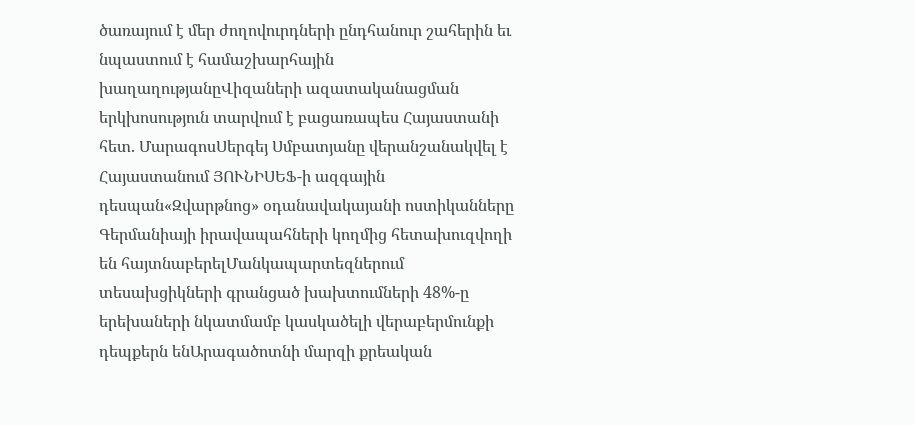ծառայում է մեր ժողովուրդների ընդհանուր շահերին եւ նպաստում է համաշխարհային խաղաղությանըՎիզաների ազատականացման երկխոսություն տարվում է բացառապես Հայաստանի հետ. ՄարագոսՍերգեյ Սմբատյանը վերանշանակվել է Հայաստանում ՅՈՒՆԻՍԵՖ-ի ազգային դեսպան«Զվարթնոց» օդանավակայանի ոստիկանները Գերմանիայի իրավապահների կողմից հետախուզվողի են հայտնաբերելՄանկապարտեզներում տեսախցիկների գրանցած խախտումների 48%-ը երեխաների նկատմամբ կասկածելի վերաբերմունքի դեպքերն ենԱրագածոտնի մարզի քրեական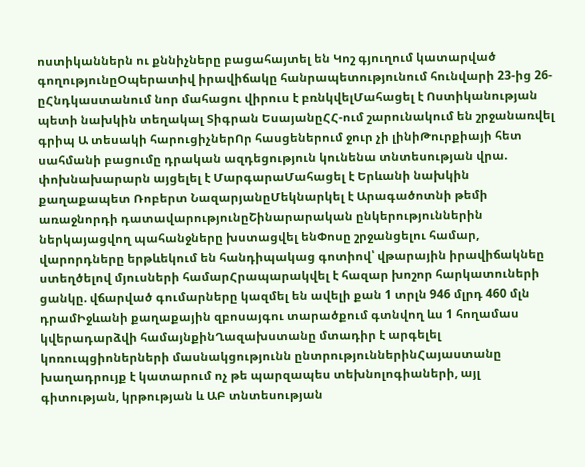ոստիկաններն ու քննիչները բացահայտել են Կոշ գյուղում կատարված գողությունըՕպերատիվ իրավիճակը հանրապետությունում հունվարի 23-ից 26-ըՀնդկաստանում նոր մահացու վիրուս է բռնկվելՄահացել է Ոստիկանության պետի նախկին տեղակալ Տիգրան ԵսայանըՀՀ-ում շարունակում են շրջանառվել գրիպ Ա տեսակի հարուցիչներՈր հասցեներում ջուր չի լինիԹուրքիայի հետ սահմանի բացումը դրական ազդեցություն կունենա տնտեսության վրա. փոխնախարարն այցելել է ՄարգարաՄահացել է Երևանի նախկին քաղաքապետ Ռոբերտ ՆազարյանըՄեկնարկել է Արագածոտնի թեմի առաջնորդի դատավարությունըՇինարարական ընկերություններին ներկայացվող պահանջները խստացվել ենՓոսը շրջանցելու համար, վարորդները երթևեկում են հանդիպակաց գոտիով՝ վթարային իրավիճակնեը ստեղծելով մյուսների համարՀրապարակվել է հազար խոշոր հարկատուների ցանկը. վճարված գումարները կազմել են ավելի քան 1 տրլն 946 մլրդ 460 մլն դրամԻջևանի քաղաքային զբոսայգու տարածքում գտնվող ևս 1 հողամաս կվերադարձվի համայնքինՂազախստանը մտադիր է արգելել կոռուպցիոներների մասնակցությունն ընտրություններինՀայաստանը խաղադրույք է կատարում ոչ թե պարզապես տեխնոլոգիաների, այլ գիտության, կրթության և ԱԲ տնտեսության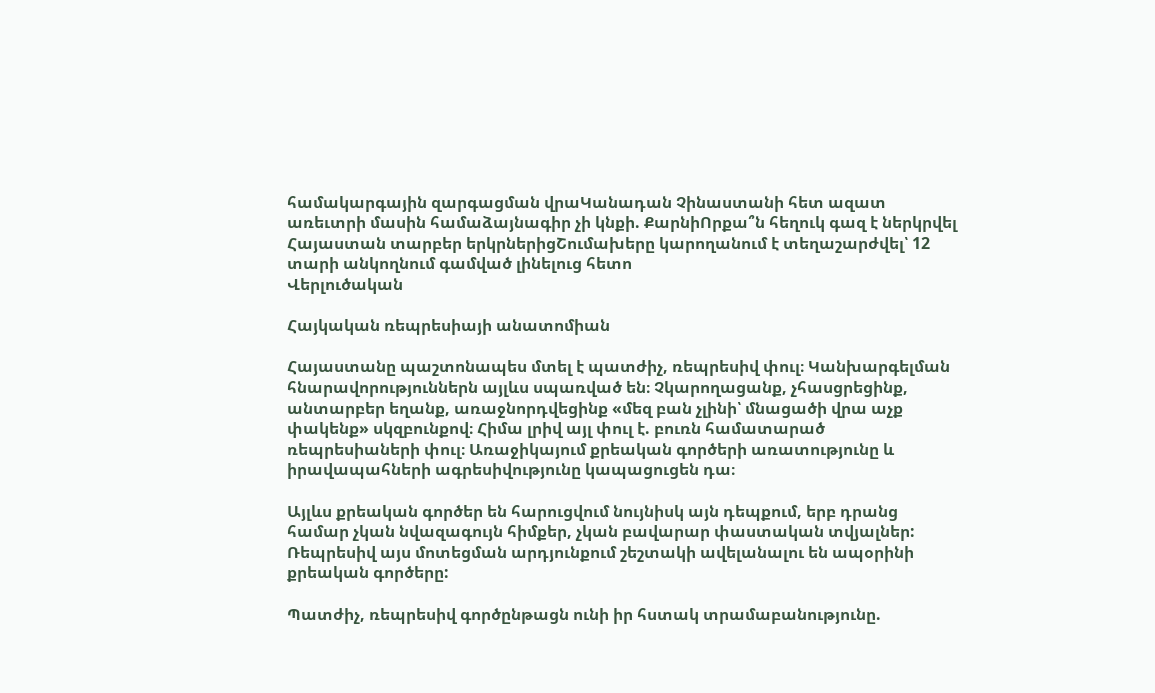համակարգային զարգացման վրաԿանադան Չինաստանի հետ ազատ առեւտրի մասին համաձայնագիր չի կնքի. ՔարնիՈրքա՞ն հեղուկ գազ է ներկրվել Հայաստան տարբեր երկրներիցՇումախերը կարողանում է տեղաշարժվել՝ 12 տարի անկողնում գամված լինելուց հետո
Վերլուծական

Հայկական ռեպրեսիայի անատոմիան

Հայաստանը պաշտոնապես մտել է պատժիչ, ռեպրեսիվ փուլ։ Կանխարգելման հնարավորություններն այլևս սպառված են։ Չկարողացանք, չհասցրեցինք, անտարբեր եղանք, առաջնորդվեցինք «մեզ բան չլինի՝ մնացածի վրա աչք փակենք» սկզբունքով։ Հիմա լրիվ այլ փուլ է. բուռն համատարած ռեպրեսիաների փուլ։ Առաջիկայում քրեական գործերի առատությունը և իրավապահների ագրեսիվությունը կապացուցեն դա։

Այլևս քրեական գործեր են հարուցվում նույնիսկ այն դեպքում, երբ դրանց համար չկան նվազագույն հիմքեր, չկան բավարար փաստական տվյալներ: Ռեպրեսիվ այս մոտեցման արդյունքում շեշտակի ավելանալու են ապօրինի քրեական գործերը:

Պատժիչ, ռեպրեսիվ գործընթացն ունի իր հստակ տրամաբանությունը.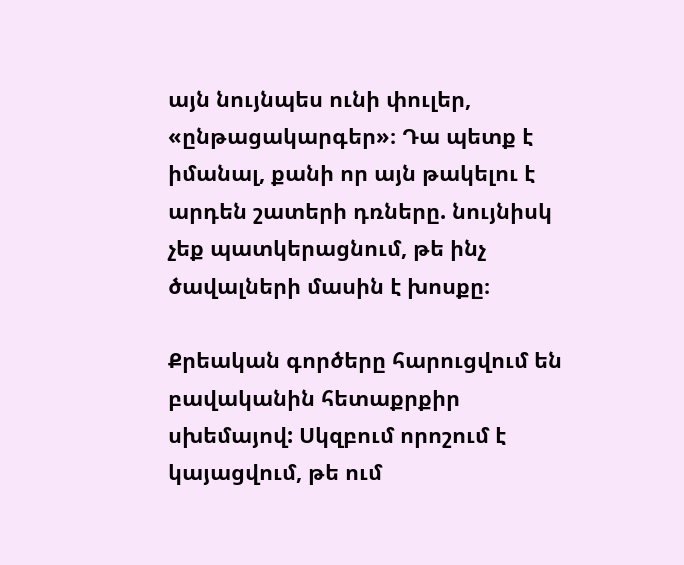այն նույնպես ունի փուլեր, «ընթացակարգեր»։ Դա պետք է իմանալ, քանի որ այն թակելու է արդեն շատերի դռները. նույնիսկ չեք պատկերացնում, թե ինչ ծավալների մասին է խոսքը։

Քրեական գործերը հարուցվում են բավականին հետաքրքիր սխեմայով: Սկզբում որոշում է կայացվում, թե ում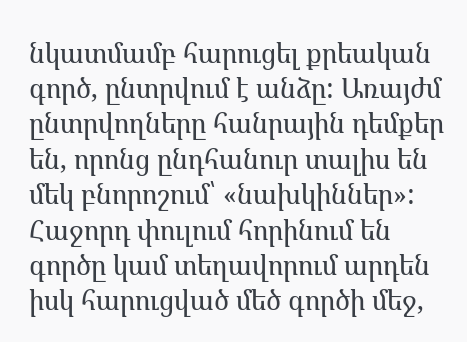նկատմամբ հարուցել քրեական գործ, ընտրվում է անձը: Առայժմ ընտրվողները հանրային դեմքեր են, որոնց ընդհանուր տալիս են մեկ բնորոշում՝ «նախկիններ»: Հաջորդ փուլում հորինում են գործը կամ տեղավորում արդեն իսկ հարուցված մեծ գործի մեջ,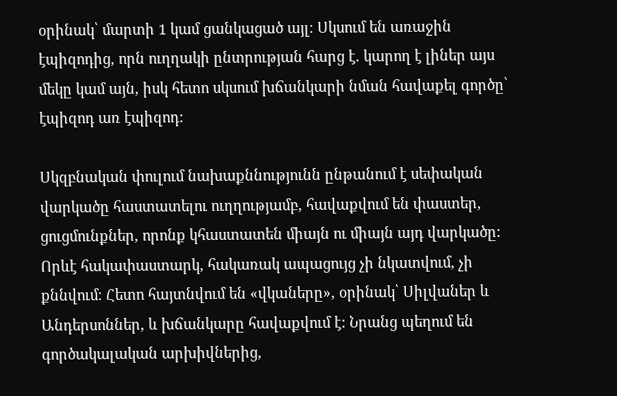օրինակ՝ մարտի 1 կամ ցանկացած այլ։ Սկսում են առաջին էպիզոդից, որն ուղղակի ընտրության հարց է. կարող է լիներ այս մեկը կամ այն, իսկ հետո սկսում խճանկարի նման հավաքել գործը՝ էպիզոդ առ էպիզոդ:

Սկզբնական փուլում նախաքննությունն ընթանում է սեփական վարկածը հաստատելու ուղղությամբ, հավաքվում են փաստեր, ցուցմունքներ, որոնք կհաստատեն միայն ու միայն այդ վարկածը: Որևէ հակափաստարկ, հակառակ ապացույց չի նկատվում, չի քննվում։ Հետո հայտնվում են «վկաները», օրինակ՝ Սիլվաներ և Անդերսոններ, և խճանկարը հավաքվում է: Նրանց պեղում են գործակալական արխիվներից,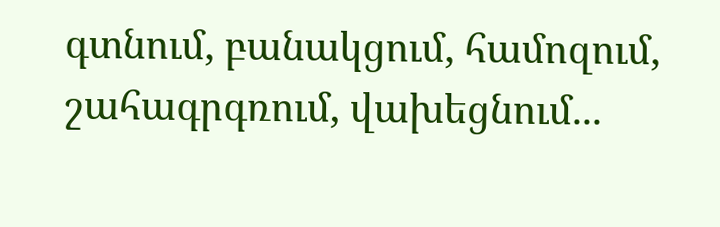գտնում, բանակցում, համոզում, շահագրգռում, վախեցնում...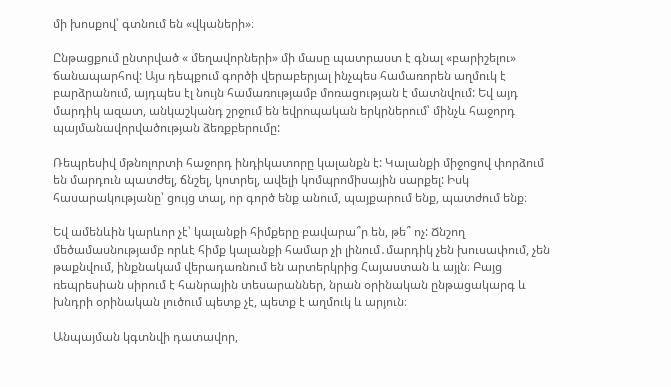մի խոսքով՝ գտնում են «վկաների»։

Ընթացքում ընտրված « մեղավորների» մի մասը պատրաստ է գնալ «բարիշելու» ճանապարհով: Այս դեպքում գործի վերաբերյալ ինչպես համառորեն աղմուկ է բարձրանում, այդպես էլ նույն համառությամբ մոռացության է մատնվում: Եվ այդ մարդիկ ազատ, անկաշկանդ շրջում են եվրոպական երկրներում՝ մինչև հաջորդ պայմանավորվածության ձեռքբերումը:

Ռեպրեսիվ մթնոլորտի հաջորդ ինդիկատորը կալանքն է: Կալանքի միջոցով փորձում են մարդուն պատժել, ճնշել, կոտրել, ավելի կոմպրոմիսային սարքել: Իսկ հասարակությանը՝ ցույց տալ, որ գործ ենք անում, պայքարում ենք, պատժում ենք։

Եվ ամենևին կարևոր չէ՝ կալանքի հիմքերը բավարա՞ր են, թե՞ ոչ: Ճնշող մեծամասնությամբ որևէ հիմք կալանքի համար չի լինում․մարդիկ չեն խուսափում, չեն թաքնվում, ինքնակամ վերադառնում են արտերկրից Հայաստան և այլն։ Բայց ռեպրեսիան սիրում է հանրային տեսարաններ, նրան օրինական ընթացակարգ և խնդրի օրինական լուծում պետք չէ, պետք է աղմուկ և արյուն։

Անպայման կգտնվի դատավոր,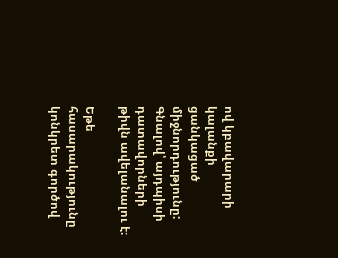ով կբավարարի կալանքի ցանկացած միջնորդությունը: Գնալով՝ այդպիսի դատավորների թիվն ավելանալու է։

Եթե հասարակությունը կոնկրետ գործով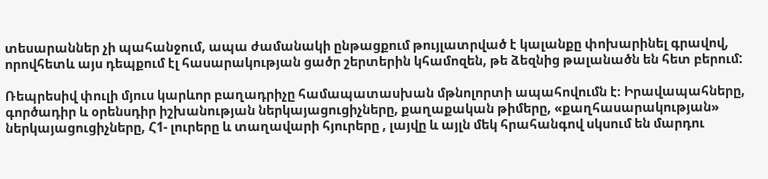տեսարաններ չի պահանջում, ապա ժամանակի ընթացքում թույլատրված է կալանքը փոխարինել գրավով, որովհետև այս դեպքում էլ հասարակության ցածր շերտերին կհամոզեն, թե ձեզնից թալանածն են հետ բերում:

Ռեպրեսիվ փուլի մյուս կարևոր բաղադրիչը համապատասխան մթնոլորտի ապահովումն է։ Իրավապահները, գործադիր և օրենսդիր իշխանության ներկայացուցիչները, քաղաքական թիմերը, «քաղհասարակության» ներկայացուցիչները, Հ1- լուրերը և տաղավարի հյուրերը , լայվը և այլն մեկ հրահանգով սկսում են մարդու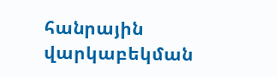հանրային վարկաբեկման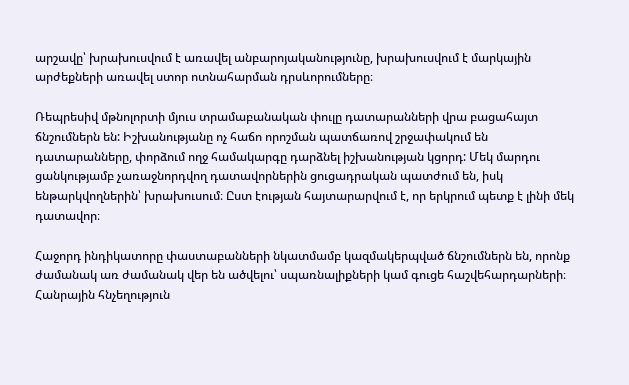արշավը՝ խրախուսվում է առավել անբարոյականությունը, խրախուսվում է մարկային արժեքների առավել ստոր ոտնահարման դրսևորումները։

Ռեպրեսիվ մթնոլորտի մյուս տրամաբանական փուլը դատարանների վրա բացահայտ ճնշումներն են: Իշխանությանը ոչ հաճո որոշման պատճառով շրջափակում են դատարանները, փորձում ողջ համակարգը դարձնել իշխանության կցորդ: Մեկ մարդու ցանկությամբ չառաջնորդվող դատավորներին ցուցադրական պատժում են, իսկ ենթարկվողներին՝ խրախուսում։ Ըստ էության հայտարարվում է, որ երկրում պետք է լինի մեկ դատավոր։

Հաջորդ ինդիկատորը փաստաբանների նկատմամբ կազմակերպված ճնշումներն են, որոնք ժամանակ առ ժամանակ վեր են ածվելու՝ սպառնալիքների կամ գուցե հաշվեհարդարների։ Հանրային հնչեղություն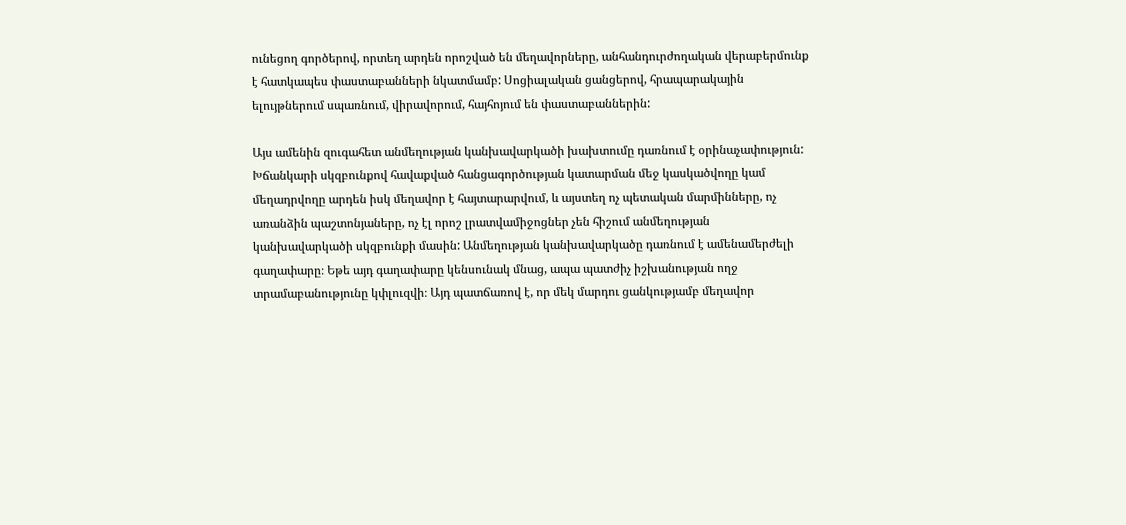ունեցող գործերով, որտեղ արդեն որոշված են մեղավորները, անհանդուրժողական վերաբերմունք է հատկապես փաստաբանների նկատմամբ: Սոցիալական ցանցերով, հրապարակային ելույթներում սպառնում, վիրավորում, հայհոյում են փաստաբաններին:

Այս ամենին զուգահետ անմեղության կանխավարկածի խախտումը դառնում է օրինաչափություն: Խճանկարի սկզբունքով հավաքված հանցագործության կատարման մեջ կասկածվողը կամ մեղադրվողը արդեն իսկ մեղավոր է հայտարարվում, և այստեղ ոչ պետական մարմինները, ոչ առանձին պաշտոնյաները, ոչ էլ որոշ լրատվամիջոցներ չեն հիշում անմեղության կանխավարկածի սկզբունքի մասին: Անմեղության կանխավարկածը դառնում է ամենամերժելի գաղափարը։ Եթե այդ գաղափարը կենսունակ մնաց, ապա պատժիչ իշխանության ողջ տրամաբանությունը կփլուզվի։ Այդ պատճառով է, որ մեկ մարդու ցանկությամբ մեղավոր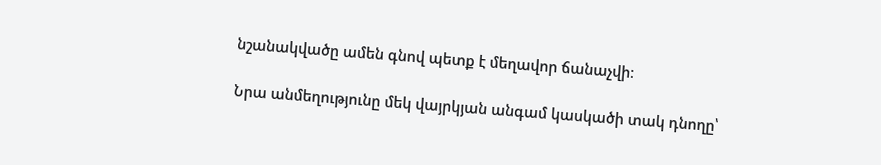նշանակվածը ամեն գնով պետք է մեղավոր ճանաչվի։

Նրա անմեղությունը մեկ վայրկյան անգամ կասկածի տակ դնողը՝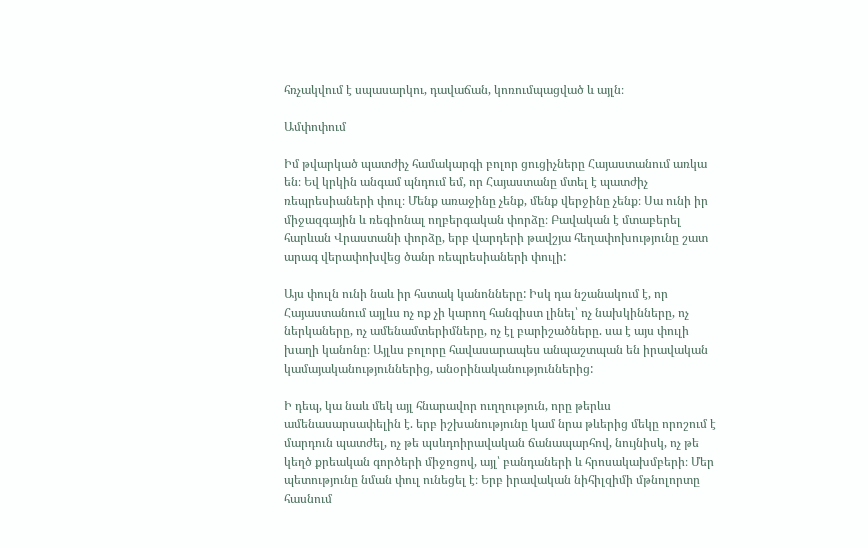հռչակվում է սպասարկու, դավաճան, կոռումպացված և այլն։

Ամփոփում

Իմ թվարկած պատժիչ համակարգի բոլոր ցուցիչները Հայաստանում առկա են։ Եվ կրկին անգամ պնդում եմ, որ Հայաստանը մտել է պատժիչ ռեպրեսիաների փուլ։ Մենք առաջինը չենք, մենք վերջինը չենք։ Սա ունի իր միջազգային և ռեգիոնալ ողբերգական փորձը։ Բավական է մտաբերել հարևան Վրաստանի փորձը, երբ վարդերի թավշյա հեղափոխությունը շատ արագ վերափոխվեց ծանր ռեպրեսիաների փուլի:

Այս փուլն ունի նաև իր հստակ կանոնները: Իսկ դա նշանակում է, որ Հայաստանում այլևս ոչ ոք չի կարող հանգիստ լինել՝ ոչ նախկինները, ոչ ներկաները, ոչ ամենամտերիմները, ոչ էլ բարիշածները. սա է այս փուլի խաղի կանոնը։ Այլևս բոլորը հավասարապես անպաշտպան են իրավական կամայականություններից, անօրինականություններից:

Ի դեպ, կա նաև մեկ այլ հնարավոր ուղղություն, որը թերևս ամենասարսափելին է. երբ իշխանությունը կամ նրա թևերից մեկը որոշում է մարդուն պատժել, ոչ թե պսևդոիրավական ճանապարհով, նույնիսկ, ոչ թե կեղծ քրեական գործերի միջոցով, այլ՝ բանդաների և հրոսակախմբերի։ Մեր պետությունը նման փուլ ունեցել է։ Երբ իրավական նիհիլզիմի մթնոլորտը հասնում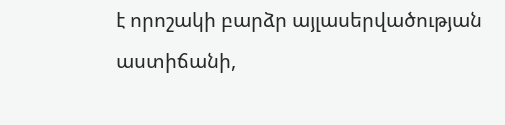է որոշակի բարձր այլասերվածության աստիճանի,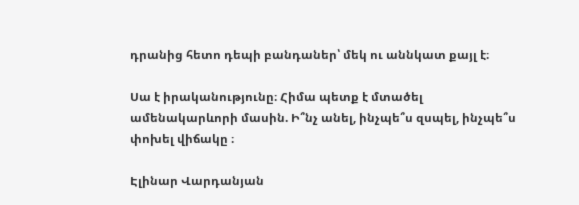դրանից հետո դեպի բանդաներ՝ մեկ ու աննկատ քայլ է։

Սա է իրականությունը։ Հիմա պետք է մտածել ամենակարևորի մասին. Ի՞նչ անել, ինչպե՞ս զսպել, ինչպե՞ս փոխել վիճակը ։

Էլինար Վարդանյան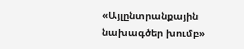«Այլընտրանքային նախագծեր խումբ»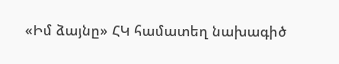«Իմ ձայնը» ՀԿ համատեղ նախագիծ